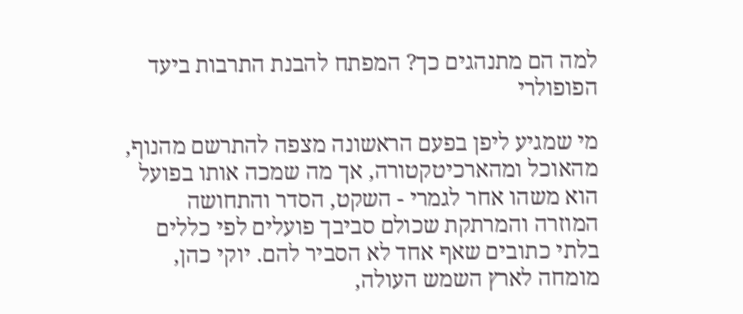למה הם מתנהגים כך? המפתח להבנת התרבות ביעד הפופולרי

מי שמגיע ליפן בפעם הראשונה מצפה להתרשם מהנוף, מהאוכל ומהארכיטקטורה, אך מה שמכה אותו בפועל הוא משהו אחר לגמרי - השקט, הסדר והתחושה המוזרה והמרתקת שכולם סביבך פועלים לפי כללים בלתי כתובים שאף אחד לא הסביר להם. יוקי כהן, מומחה לארץ השמש העולה,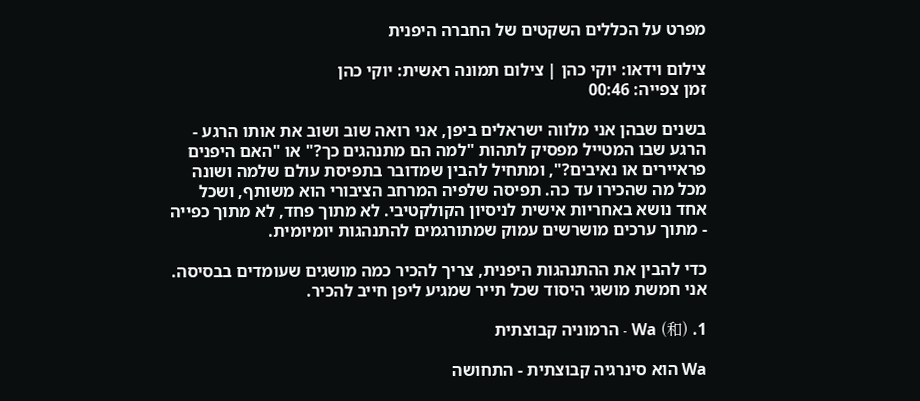מפרט על הכללים השקטים של החברה היפנית

צילום וידאו: יוקי כהן | צילום תמונה ראשית: יוקי כהן
זמן צפייה: 00:46

בשנים שבהן אני מלווה ישראלים ביפן, אני רואה שוב ושוב את אותו הרגע - הרגע שבו המטייל מפסיק לתהות "למה הם מתנהגים כך?" או "האם היפנים פראיירים או נאיבים?", ומתחיל להבין שמדובר בתפיסת עולם שלמה ושונה מכל מה שהכירו עד כה. תפיסה שלפיה המרחב הציבורי הוא משותף, ושכל אחד נושא באחריות אישית לניסיון הקולקטיבי. לא מתוך פחד, לא מתוך כפייה - מתוך ערכים מושרשים עמוק שמתורגמים להתנהגות יומיומית.

כדי להבין את ההתנהגות היפנית, צריך להכיר כמה מושגים שעומדים בבסיסה. אני חמשת מושגי היסוד שכל תייר שמגיע ליפן חייב להכיר.

1. Wa (和) - הרמוניה קבוצתית

Wa הוא סינרגיה קבוצתית - התחושה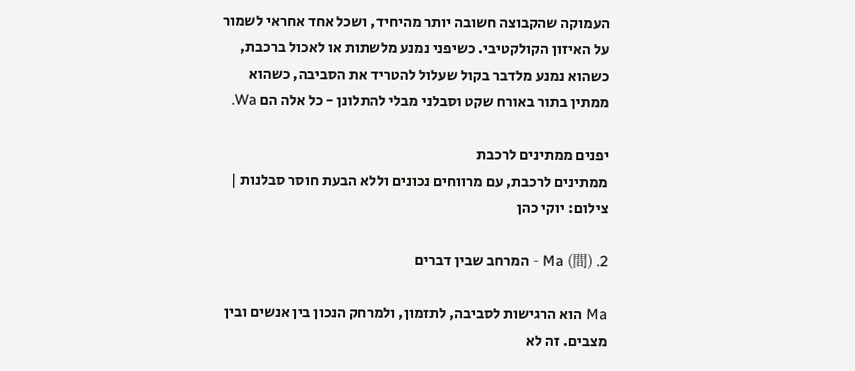העמוקה שהקבוצה חשובה יותר מהיחיד, ושכל אחד אחראי לשמור על האיזון הקולקטיבי. כשיפני נמנע מלשתות או לאכול ברכבת, כשהוא נמנע מלדבר בקול שעלול להטריד את הסביבה, כשהוא ממתין בתור באורח שקט וסבלני מבלי להתלונן - כל אלה הם Wa.

יפנים ממתינים לרכבת
ממתינים לרכבת, עם מרווחים נכונים וללא הבעת חוסר סבלנות | צילום: יוקי כהן

2. Ma (間) - המרחב שבין דברים

Ma הוא הרגישות לסביבה, לתזמון, ולמרחק הנכון בין אנשים ובין מצבים. זה לא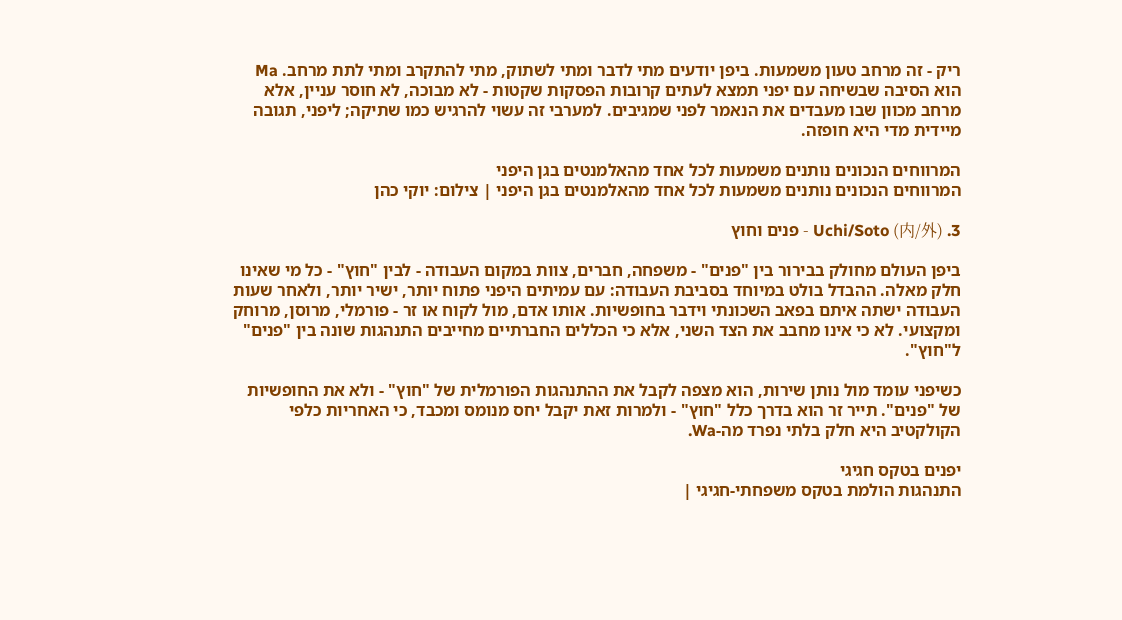ריק - זה מרחב טעון משמעות. ביפן יודעים מתי לדבר ומתי לשתוק, מתי להתקרב ומתי לתת מרחב. Ma הוא הסיבה שבשיחה עם יפני תמצא לעתים קרובות הפסקות שקטות - לא מבוכה, לא חוסר עניין, אלא מרחב מכוון שבו מעבדים את הנאמר לפני שמגיבים. למערבי זה עשוי להרגיש כמו שתיקה; ליפני, תגובה מיידית מדי היא חופזה.

המרווחים הנכונים נותנים משמעות לכל אחד מהאלמנטים בגן היפני
המרווחים הנכונים נותנים משמעות לכל אחד מהאלמנטים בגן היפני | צילום: יוקי כהן

3. Uchi/Soto (内/外) - פנים וחוץ

ביפן העולם מחולק בבירור בין "פנים" - משפחה, חברים, צוות במקום העבודה - לבין "חוץ" - כל מי שאינו חלק מאלה. ההבדל בולט במיוחד בסביבת העבודה: עם עמיתים היפני פתוח יותר, ישיר יותר, ולאחר שעות העבודה ישתה איתם בפאב השכונתי וידבר בחופשיות. אותו אדם, מול לקוח או זר - פורמלי, מרוסן, מרוחק ומקצועי. לא כי אינו מחבב את הצד השני, אלא כי הכללים החברתיים מחייבים התנהגות שונה בין "פנים" ל"חוץ".

כשיפני עומד מול נותן שירות, הוא מצפה לקבל את ההתנהגות הפורמלית של "חוץ" - ולא את החופשיות של "פנים". תייר זר הוא בדרך כלל "חוץ" - ולמרות זאת יקבל יחס מנומס ומכבד, כי האחריות כלפי הקולקטיב היא חלק בלתי נפרד מה-Wa.

יפנים בטקס חגיגי
התנהגות הולמת בטקס משפחתי-חגיגי |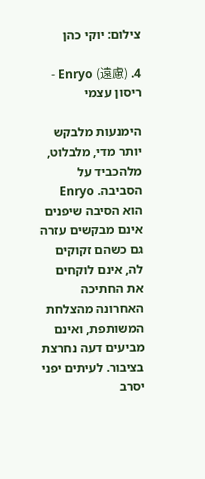צילום: יוקי כהן

4. Enryo (遠慮) - ריסון עצמי

הימנעות מלבקש יותר מדי, מלבלוט, מלהכביד על הסביבה. Enryo הוא הסיבה שיפנים אינם מבקשים עזרה גם כשהם זקוקים לה, אינם לוקחים את החתיכה האחרונה מהצלחת המשותפת, ואינם מביעים דעה נחרצת בציבור. לעיתים יפני יסרב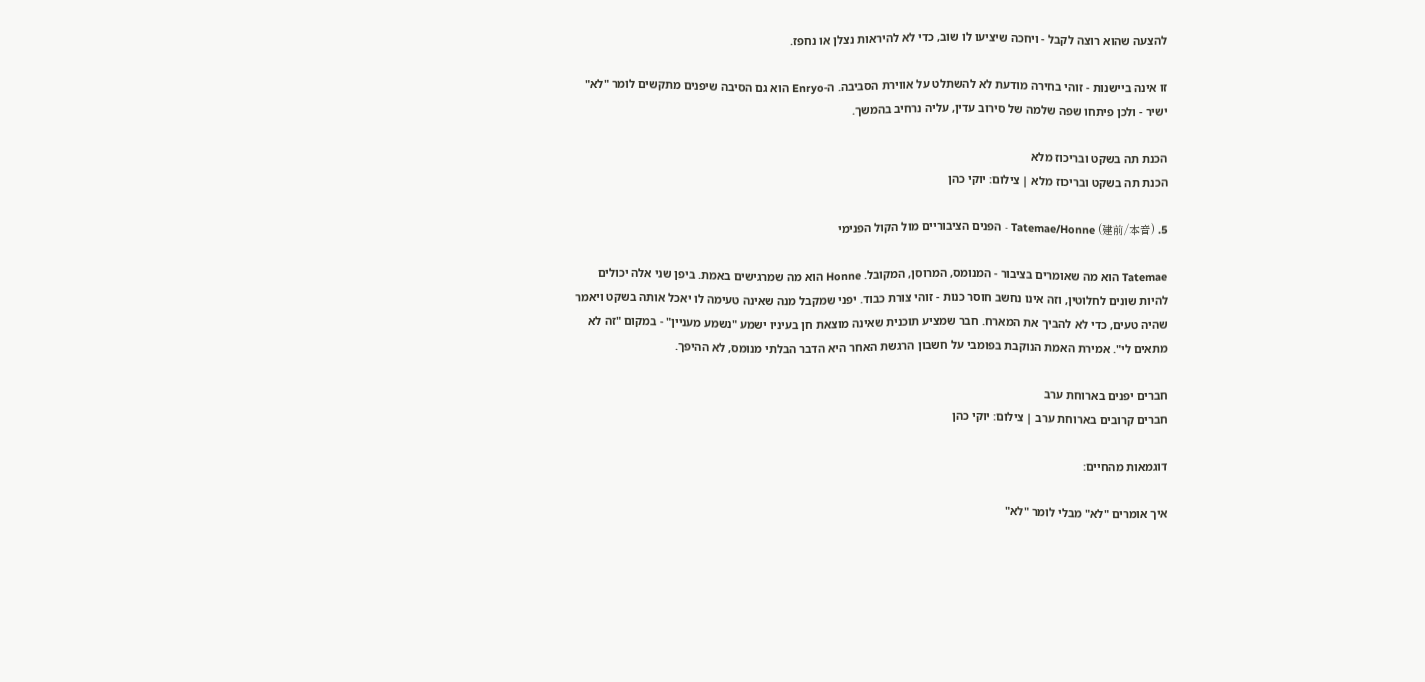להצעה שהוא רוצה לקבל - ויחכה שיציעו לו שוב, כדי לא להיראות נצלן או נחפז.

זו אינה ביישנות - זוהי בחירה מודעת לא להשתלט על אווירת הסביבה. ה-Enryo הוא גם הסיבה שיפנים מתקשים לומר "לא" ישיר - ולכן פיתחו שפה שלמה של סירוב עדין, עליה נרחיב בהמשך.

הכנת תה בשקט ובריכוז מלא
הכנת תה בשקט ובריכוז מלא | צילום: יוקי כהן

5. Tatemae/Honne (建前/本音) - הפנים הציבוריים מול הקול הפנימי

Tatemae הוא מה שאומרים בציבור - המנומס, המרוסן, המקובל. Honne הוא מה שמרגישים באמת. ביפן שני אלה יכולים להיות שונים לחלוטין, וזה אינו נחשב חוסר כנות - זוהי צורת כבוד. יפני שמקבל מנה שאינה טעימה לו יאכל אותה בשקט ויאמר שהיה טעים, כדי לא להביך את המארח. חבר שמציע תוכנית שאינה מוצאת חן בעיניו ישמע "נשמע מעניין" - במקום "זה לא מתאים לי". אמירת האמת הנוקבת בפומבי על חשבון הרגשת האחר היא הדבר הבלתי מנומס, לא ההיפך.

חברים יפנים בארוחת ערב
חברים קרובים בארוחת ערב | צילום: יוקי כהן

דוגמאות מהחיים:

איך אומרים "לא" מבלי לומר "לא"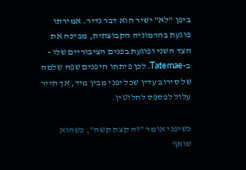ביפן "לא" ישיר הוא דבר נדיר. אמירתו פוגעת בהרמוניה הקבוצתית, מביכה את הצד השני ופוגעת בפנים הציבוריים שלו - ב-Tatemae. לכן פיתחו היפנים שפה שלמה של סירוב עדין שכל יפני מבין מיד, אך תייר עלול לפספס לחלוטין.

כשיפני אומר "זה קצת קשה", כשהוא שואף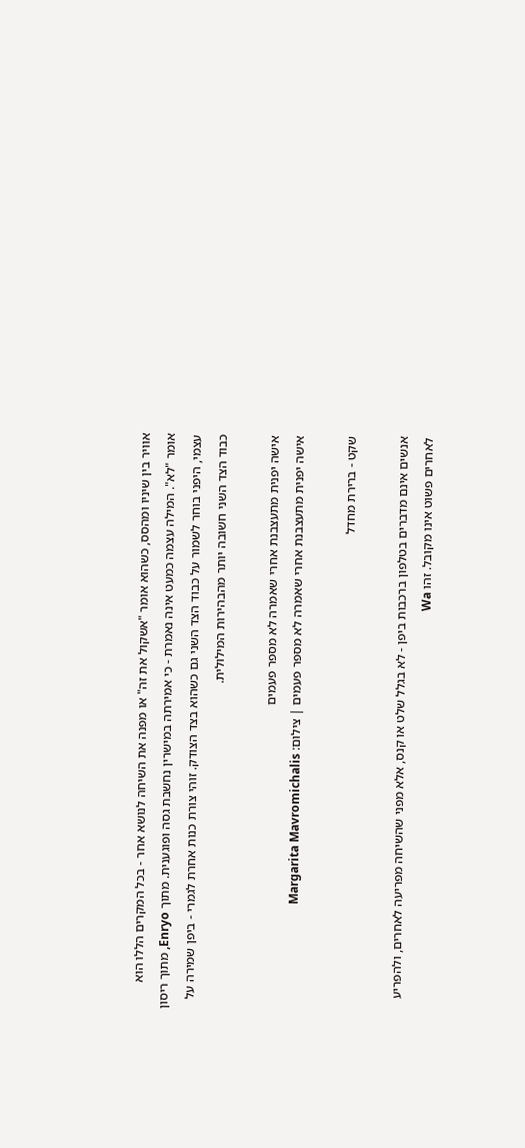אוויר בין שיניו ומהסס, כשהוא אומר "אשקול את זה" או מפנה את השיחה לנושא אחר - בכל המקרים הללו הוא אומר "לא". המילה עצמה כמעט אינה נאמרת - כי אמירתה במישרין נחשבת גסה ופוגענית. מתוך Enryo, מתוך ריסון עצמי, היפני בוחר לשמור על כבוד הצד השני גם כשהוא בצד הצודק. זוהי צורת כנות אחרת לגמרי - ביפן שמירה על כבוד הצד השני חשובה יותר מהבהירות המילולית.

אישה יפנית מתעצבנת אחרי שאמרה לא מספר פעמים
אישה יפנית מתעצבנת אחרי שאמרה לא מספר פעמים | צילום: Margarita Mavromichalis

שקט - ברירת מחדל

אנשים אינם מדברים בטלפון ברכבות ביפן - לא בגלל שלט או קנס, אלא מפני שהשיחה מפריעה לאחרים, ולהפריע לאחרים פשוט אינו מקובל. זהו Wa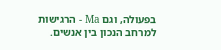בפעולה, וגם Ma - הרגישות למרחב הנכון בין אנשים.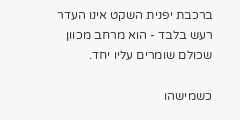ברכבת יפנית השקט אינו העדר רעש בלבד - הוא מרחב מכוון שכולם שומרים עליו יחד.

כשמישהו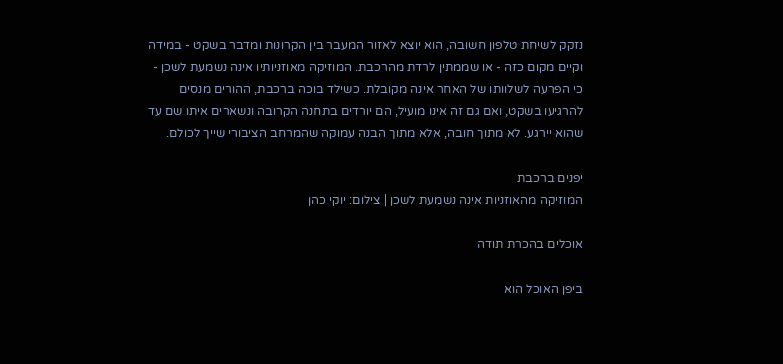נזקק לשיחת טלפון חשובה, הוא יוצא לאזור המעבר בין הקרונות ומדבר בשקט - במידה וקיים מקום כזה - או שממתין לרדת מהרכבת. המוזיקה מאוזניותיו אינה נשמעת לשכן - כי הפרעה לשלוותו של האחר אינה מקובלת. כשילד בוכה ברכבת, ההורים מנסים להרגיעו בשקט, ואם גם זה אינו מועיל, הם יורדים בתחנה הקרובה ונשארים איתו שם עד שהוא יירגע. לא מתוך חובה, אלא מתוך הבנה עמוקה שהמרחב הציבורי שייך לכולם.

יפנים ברכבת
המוזיקה מהאוזניות אינה נשמעת לשכן | צילום: יוקי כהן

אוכלים בהכרת תודה

ביפן האוכל הוא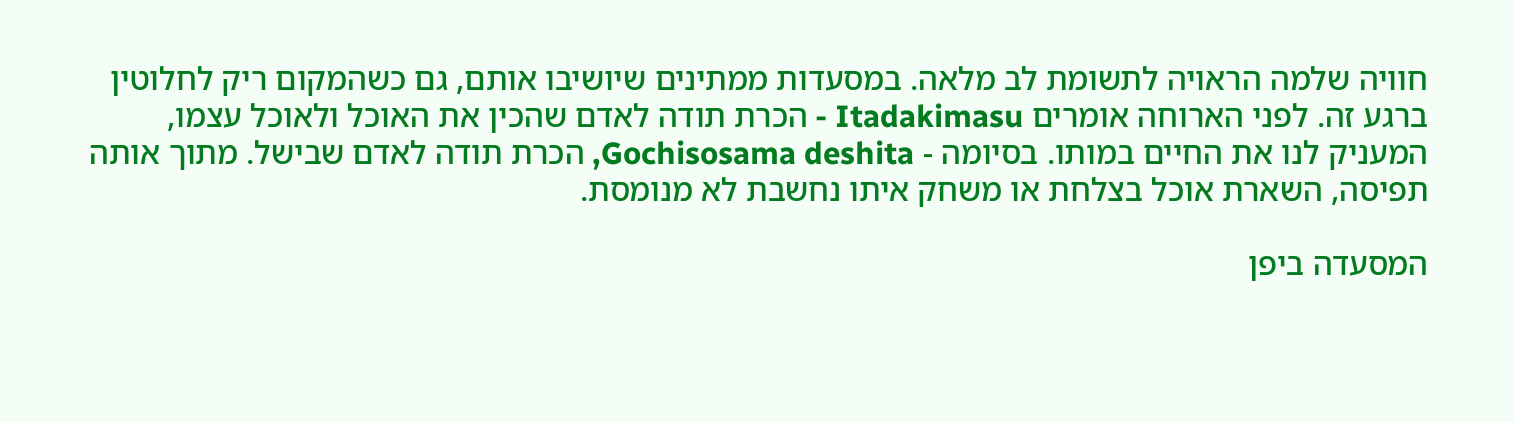חוויה שלמה הראויה לתשומת לב מלאה. במסעדות ממתינים שיושיבו אותם, גם כשהמקום ריק לחלוטין ברגע זה. לפני הארוחה אומרים Itadakimasu - הכרת תודה לאדם שהכין את האוכל ולאוכל עצמו, המעניק לנו את החיים במותו. בסיומה - Gochisosama deshita, הכרת תודה לאדם שבישל. מתוך אותה תפיסה, השארת אוכל בצלחת או משחק איתו נחשבת לא מנומסת.

המסעדה ביפן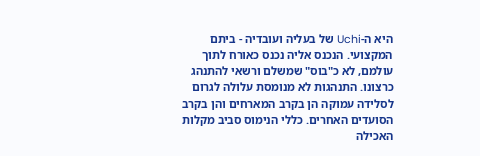היא ה-Uchi של בעליה ועובדיה - ביתם המקצועי. הנכנס אליה נכנס כאורח לתוך עולמם, לא כ"בוס" שמשלם ורשאי להתנהג כרצונו. התנהגות לא מנומסת עלולה לגרום לסלידה עמוקה הן בקרב המארחים והן בקרב הסועדים האחרים. כללי הנימוס סביב מקלות האכילה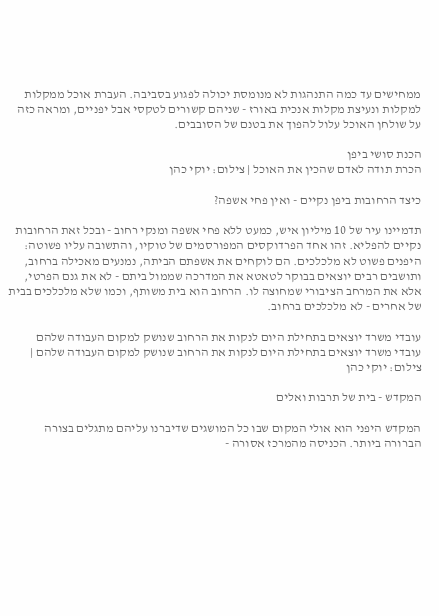ממחישים עד כמה התנהגות לא מנומסת יכולה לפגוע בסביבה. העברת אוכל ממקלות למקלות ונעיצת מקלות אנכית באורז - שניהם קשורים לטקסי אבל יפניים, ומראה כזה על שולחן האוכל עלול להפוך את בטנם של הסובבים.

הכנת סושי ביפן
הכרת תודה לאדם שהכין את האוכל | צילום: יוקי כהן

כיצד הרחובות ביפן נקיים - ואין פחי אשפה?

תדמיינו עיר של 10 מיליון איש, כמעט ללא פחי אשפה ומנקי רחוב - ובכל זאת הרחובות נקיים להפליא. זהו אחד הפרדוקסים המפורסמים של טוקיו, והתשובה עליו פשוטה: היפנים פשוט לא מלכלכים. הם לוקחים את אשפתם הביתה, נמנעים מאכילה ברחוב, ותושבים רבים יוצאים בבוקר לטאטא את המדרכה שממול ביתם - לא את גנם הפרטי, אלא את המרחב הציבורי שמחוצה לו. הרחוב הוא בית משותף, וכמו שלא מלכלכים בבית של אחרים - לא מלכלכים ברחוב.

עובדי משרד יוצאים בתחילת היום לנקות את הרחוב שנושק למקום העבודה שלהם
עובדי משרד יוצאים בתחילת היום לנקות את הרחוב שנושק למקום העבודה שלהם | צילום: יוקי כהן

המקדש - בית של תרבות ואלים

המקדש היפני הוא אולי המקום שבו כל המושגים שדיברנו עליהם מתגלים בצורה הברורה ביותר. הכניסה מהמרכז אסורה -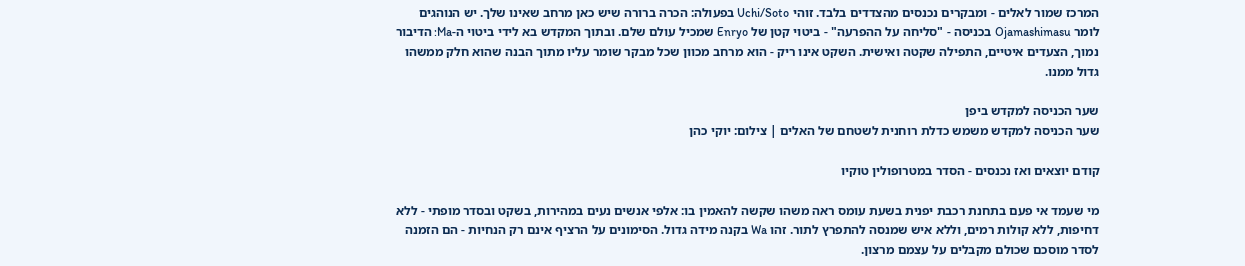המרכז שמור לאלים - ומבקרים נכנסים מהצדדים בלבד. זוהי Uchi/Soto בפעולה: הכרה ברורה שיש כאן מרחב שאינו שלך. יש הנוהגים לומר Ojamashimasu בכניסה - "סליחה על ההפרעה" - ביטוי קטן של Enryo שמכיל עולם שלם. ובתוך המקדש בא לידי ביטוי ה-Ma: הדיבור נמוך, הצעדים איטיים, התפילה שקטה ואישית. השקט אינו ריק - הוא מרחב מכוון שכל מבקר שומר עליו מתוך הבנה שהוא חלק ממשהו גדול ממנו.

שער הכניסה למקדש ביפן
שער הכניסה למקדש משמש כדלת רוחנית לשטחם של האלים | צילום: יוקי כהן

קודם יוצאים ואז נכנסים - הסדר במטרופולין טוקיו

מי שעמד אי פעם בתחנת רכבת יפנית בשעת עומס ראה משהו שקשה להאמין בו: אלפי אנשים נעים במהירות, בשקט ובסדר מופתי - ללא דחיפות, ללא קולות רמים, וללא איש שמנסה להתפרץ לתור. זהו Wa בקנה מידה גדול. הסימונים על הרציף אינם רק הנחיות - הם הזמנה לסדר מוסכם שכולם מקבלים על עצמם מרצון.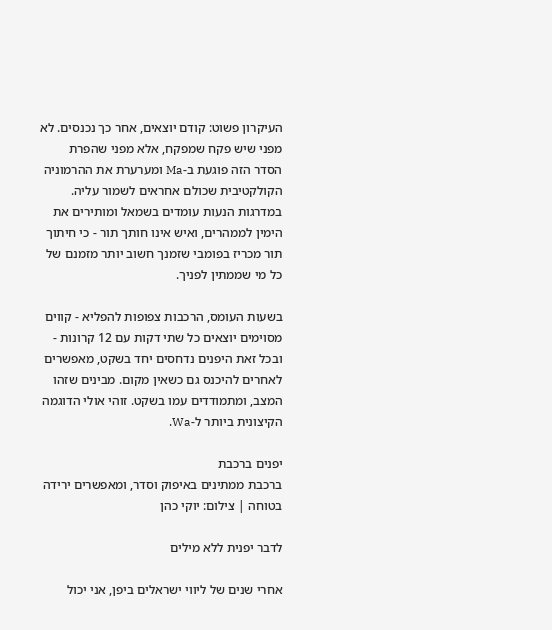העיקרון פשוט: קודם יוצאים, אחר כך נכנסים. לא מפני שיש פקח שמפקח, אלא מפני שהפרת הסדר הזה פוגעת ב-Ma ומערערת את ההרמוניה הקולקטיבית שכולם אחראים לשמור עליה. במדרגות הנעות עומדים בשמאל ומותירים את הימין לממהרים, ואיש אינו חותך תור - כי חיתוך תור מכריז בפומבי שזמנך חשוב יותר מזמנם של כל מי שממתין לפניך.

בשעות העומס, הרכבות צפופות להפליא - קווים מסוימים יוצאים כל שתי דקות עם 12 קרונות - ובכל זאת היפנים נדחסים יחד בשקט, מאפשרים לאחרים להיכנס גם כשאין מקום. מבינים שזהו המצב, ומתמודדים עמו בשקט. זוהי אולי הדוגמה הקיצונית ביותר ל-Wa.

יפנים ברכבת
ברכבת ממתינים באיפוק וסדר, ומאפשרים ירידה בטוחה | צילום: יוקי כהן

לדבר יפנית ללא מילים

אחרי שנים של ליווי ישראלים ביפן, אני יכול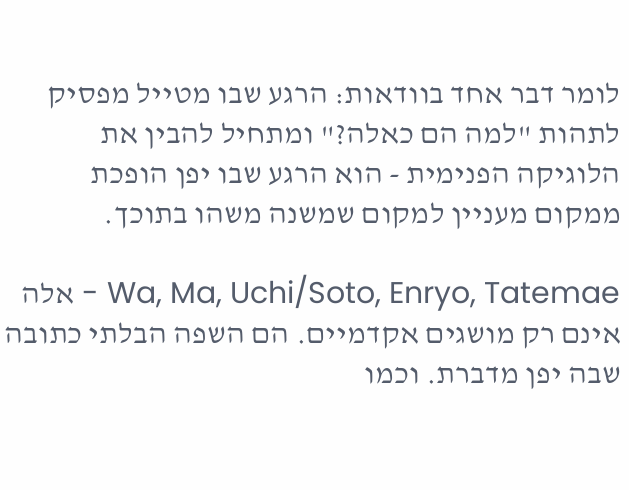לומר דבר אחד בוודאות: הרגע שבו מטייל מפסיק לתהות "למה הם כאלה?" ומתחיל להבין את הלוגיקה הפנימית - הוא הרגע שבו יפן הופכת ממקום מעניין למקום שמשנה משהו בתוכך.

Wa, Ma, Uchi/Soto, Enryo, Tatemae - אלה אינם רק מושגים אקדמיים. הם השפה הבלתי כתובה שבה יפן מדברת. וכמו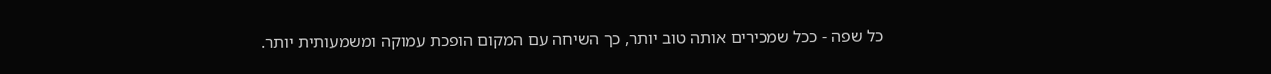כל שפה - ככל שמכירים אותה טוב יותר, כך השיחה עם המקום הופכת עמוקה ומשמעותית יותר.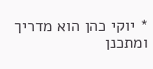* יוקי כהן הוא מדריך ומתכנן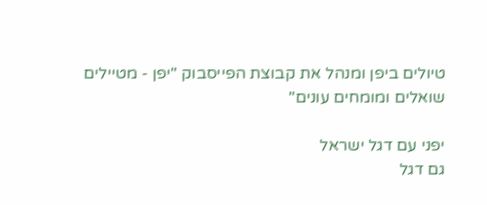טיולים ביפן ומנהל את קבוצת הפייסבוק "יפן - מטיילים שואלים ומומחים עונים"

יפני עם דגל ישראל
גם דגל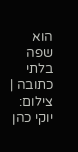הוא שפה בלתי כתובה | צילום: יוקי כהן